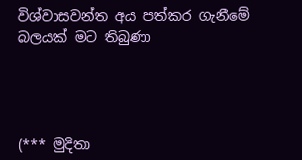විශ්වාසවන්ත අය පත්කර ගැනීමේ බලයක් මට තිබුණා




(*** මුදිතා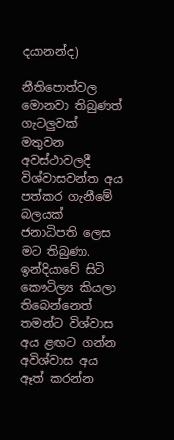දයානන්ද)

නීතිපොත්වල මොනවා තිබුණත් ගැටලු‍වක් මතුවන අවස්ථාවලදී විශ්වාසවන්ත අය පත්කර ගැනීමේ බලයක් ජනාධිපති ලෙස මට තිබුණා. ඉන්දියාවේ සිටි කෞටිල්‍ය කියලා තිබෙන්නෙත් තමන්ට විශ්වාස අය ළඟට ගන්න අවිශ්වාස අය ඈත් කරන්න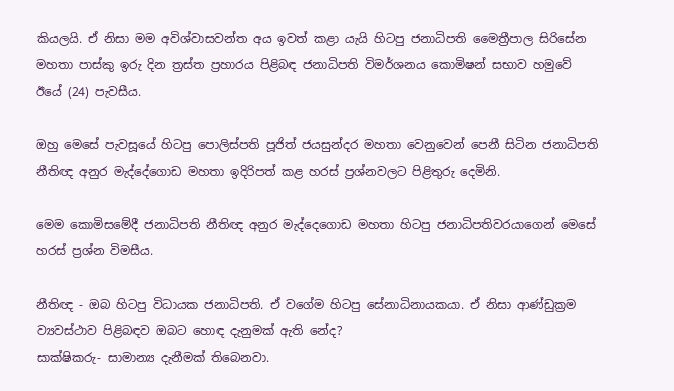කියලයි. ඒ නිසා මම අවිශ්වාසවන්ත අය ඉවත් කළා යැයි හිටපු ජනාධිපති මෛත්‍රීපාල සිරිසේන මහතා පාස්කු ඉරු දින ත්‍රස්ත ප්‍රහාරය පිළිබඳ ජනාධිපති විමර්ශනය කොමිෂන් සභාව හමුවේ ඊයේ (24) පැවසීය.

ඔහු මෙසේ පැවසූයේ හිටපු පොලිස්පති පූජිත් ජයසුන්දර මහතා වෙනුවෙන් පෙනී සිටින ජනාධිපති නීතිඥ අනුර මැද්දේගොඩ මහතා ඉදිරිපත් කළ හරස් ප්‍රශ්නවලට පිළිතුරු දෙමිනි.

මෙම කොමිසමේදී ජනාධිපති නීතිඥ අනුර මැද්දෙගොඩ මහතා හිටපු ජනාධිපතිවරයාගෙන් මෙසේ හරස් ප්‍රශ්න විමසීය.

නීතිඥ - ඔබ හිටපු විධායක ජනාධිපති. ඒ වගේම හිටපු සේනාධිනායකයා. ඒ නිසා ආණ්ඩුක්‍රම ව්‍යවස්ථාව පිළිබඳව ඔබට හොඳ දැනුමක් ඇති නේද?
සාක්ෂිකරු- සාමාන්‍ය දැනීමක් තිබෙනවා.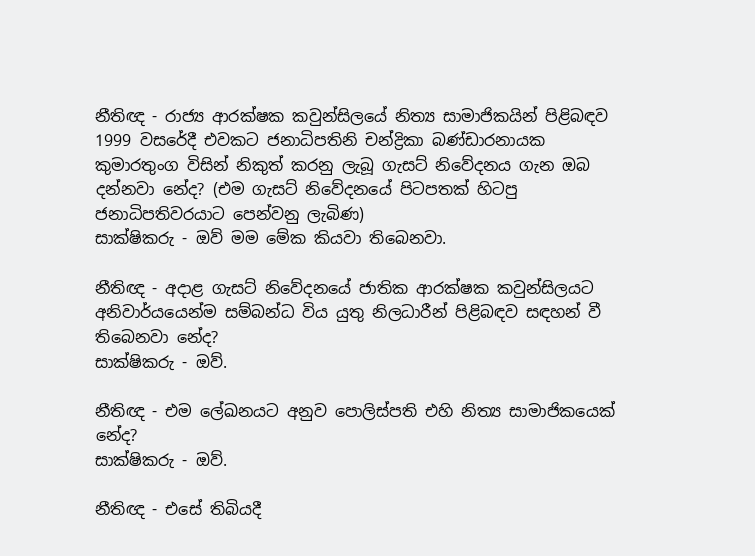නීතිඥ - රාජ්‍ය ආරක්ෂක කවුන්සිලයේ නිත්‍ය සාමාජිකයින් පිළිබඳව 1999 වසරේදී එවකට ජනාධිපතිනි චන්ද්‍රිකා බණ්ඩාරනායක කුමාරතුංග විසින් නිකුත් කරනු ලැබූ ගැසට් නිවේදනය ගැන ඔබ දන්නවා නේද? (එම ගැසට් නිවේදනයේ පිටපතක් හිටපු ජනාධිපතිවරයාට පෙන්වනු ලැබිණ)
සාක්ෂිකරු - ඔව් මම මේක කියවා තිබෙනවා.

නීතිඥ - අදාළ ගැසට් නිවේදනයේ ජාතික ආරක්ෂක කවුන්සිලයට අනිවාර්යයෙන්ම සම්බන්ධ විය යුතු නිලධාරීන් පිළිබඳව සඳහන් වී තිබෙනවා නේද?
සාක්ෂිකරු - ඔව්.

නීතිඥ - එම ලේඛනයට අනුව පොලිස්පති එහි නිත්‍ය සාමාජිකයෙක් නේද?
සාක්ෂිකරු - ඔව්.

නීතිඥ - එසේ තිබියදී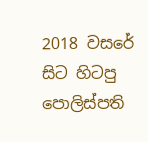2018 වසරේ සිට හිටපු පොලිස්පති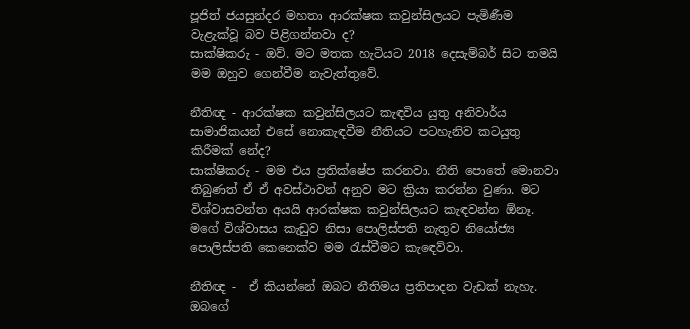පූජිත් ජයසුන්දර මහතා ආරක්ෂක කවුන්සිලයට පැමිණීම වැළැක්වූ බව පිළිගන්නවා ද?
සාක්ෂිකරු - ඔව්. මට මතක හැටියට 2018 දෙසැම්බර් සිට තමයි මම ඔහුව ගෙන්වීම නැවැත්තුවේ.

නීතිඥ - ආරක්ෂක කවුන්සිලයට කැඳවිය යුතු අනිවාර්ය සාමාජිකයන් එසේ නොකැඳවීම නීතියට පටහැනිව කටයුතු කිරීමක් නේද?
සාක්ෂිකරු - මම එය ප්‍රතික්ෂේප කරනවා. නීති පොතේ මොනවා තිබුණත් ඒ ඒ අවස්ථාවන් අනුව මට ක්‍රියා කරන්න වුණා. මට විශ්වාසවන්ත අයයි ආරක්ෂක කවුන්සිලයට කැඳවන්න ඕනෑ. මගේ විශ්වාසය කැඩුව නිසා පොලිස්පති නැතුව නියෝජ්‍ය පොලිස්පති කෙනෙක්ව මම රැස්වීමට කැඳෙව්වා.

නීතිඥ -  ඒ කියන්නේ ඔබට නීතිමය ප්‍රතිපාදන වැඩක් නැහැ. ඔබගේ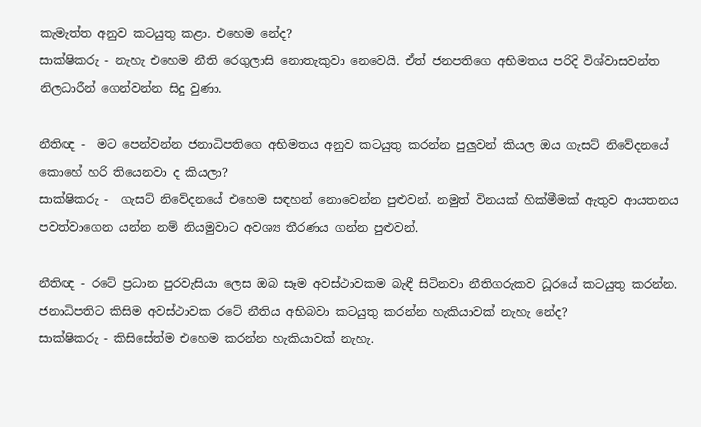කැමැත්ත අනුව කටයුතු කළා. එහෙම නේද?
සාක්ෂිකරු - නැහැ එහෙම නීති රෙගුලාසි නොතැකුවා නෙවෙයි. ඒත් ජනපතිගෙ අභිමතය පරිදි විශ්වාසවන්ත නිලධාරීන් ගෙන්වන්න සිදු වුණා.

නීතිඥ -  මට පෙන්වන්න ජනාධිපතිගෙ අභිමතය අනුව කටයුතු කරන්න පුලු‍වන් කියල ඔය ගැසට් නිවේදනයේ කොහේ හරි තියෙනවා ද කියලා?
සාක්ෂිකරු -  ගැසට් නිවේදනයේ එහෙම සඳහන් නොවෙන්න පුළුවන්. නමුත් විනයක් හික්මීමක් ඇතුව ආයතනය පවත්වාගෙන යන්න නම් නියමුවාට අවශ්‍ය තීරණය ගන්න පුළුවන්.

නීතිඥ - රටේ ප්‍රධාන පුරවැසියා ලෙස ඔබ සෑම අවස්ථාවකම බැඳී සිටිනවා නීතිගරුකව ධූරයේ කටයුතු කරන්න. ජනාධිපතිට කිසිම අවස්ථාවක රටේ නීතිය අභිබවා කටයුතු කරන්න හැකියාවක් නැහැ නේද?
සාක්ෂිකරු - කිසිසේත්ම එහෙම කරන්න හැකියාවක් නැහැ.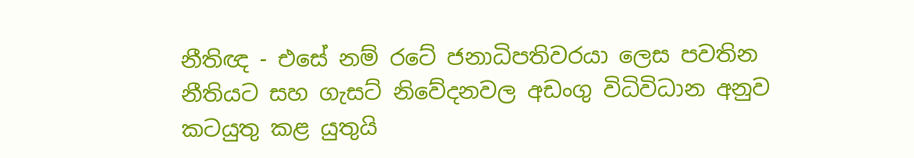නීතිඥ - එසේ නම් රටේ ජනාධිපතිවරයා ලෙස පවතින නීතියට සහ ගැසට් නිවේදනවල අඩංගු විධිවිධාන අනුව කටයුතු කළ යුතුයි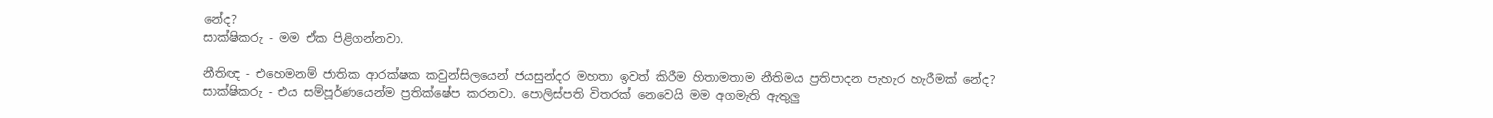නේද?
සාක්ෂිකරු - මම ඒක පිළිගන්නවා.

නීතිඥ - එහෙමනම් ජාතික ආරක්ෂක කවුන්සිලයෙන් ජයසුන්දර මහතා ඉවත් කිරීම හිතාමතාම නීතිමය ප්‍රතිපාදන පැහැර හැරීමක් නේද?
සාක්ෂිකරු - එය සම්පූර්ණයෙන්ම ප්‍රතික්ෂේප කරනවා. පොලිස්පති විතරක් නෙවෙයි මම අගමැති ඇතුලු‍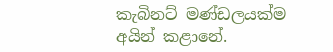කැබිනට් මණ්ඩලයක්ම අයින් කළානේ.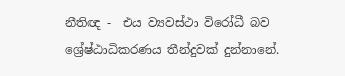නීතිඥ -  එය ව්‍යවස්ථා විරෝධී බව ශ්‍රේෂ්ඨාධිකරණය තීන්දුවක් දුන්නානේ.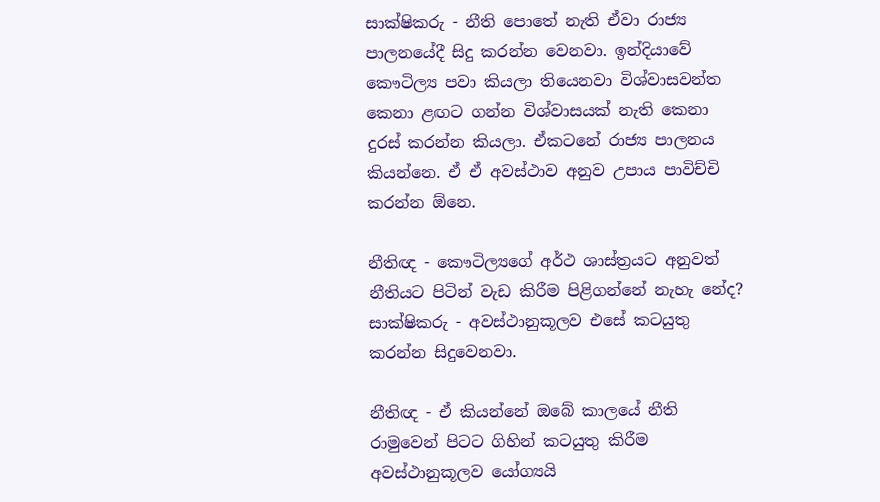සාක්ෂිකරු - නීති පොතේ නැති ඒවා රාජ්‍ය පාලනයේදී සිදු කරන්න වෙනවා. ඉන්දියාවේ කෞටිල්‍ය පවා කියලා තියෙනවා විශ්වාසවන්ත කෙනා ළඟට ගන්න විශ්වාසයක් නැති කෙනා දුරස් කරන්න කියලා. ඒකටනේ රාජ්‍ය පාලනය කියන්නෙ. ඒ ඒ අවස්ථාව අනුව උපාය පාවිච්චි කරන්න ඕනෙ.

නීතිඥ - කෞටිල්‍යගේ අර්ථ ශාස්ත්‍රයට අනුවත් නීතියට පිටින් වැඩ කිරීම පිළිගන්නේ නැහැ නේද?
සාක්ෂිකරු - අවස්ථානුකූලව එසේ කටයුතු කරන්න සිදුවෙනවා.

නීතිඥ - ඒ කියන්නේ ඔබේ කාලයේ නීති රාමුවෙන් පිටට ගිහින් කටයුතු කිරීම අවස්ථානුකූලව යෝග්‍යයි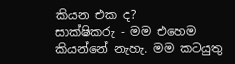කියන එක ද?
සාක්ෂිකරු - මම එහෙම කියන්නේ නැහැ. මම කටයුතු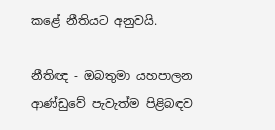කළේ නීතියට අනුවයි.

නීතිඥ - ඔබතුමා යහපාලන ආණ්ඩුවේ පැවැත්ම පිළිබඳව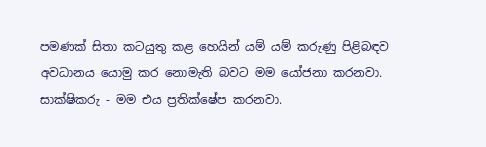පමණක් සිතා කටයුතු කළ හෙයින් යම් යම් කරුණු පිළිබඳව අවධානය යොමු කර නොමැති බවට මම යෝජනා කරනවා.
සාක්ෂිකරු - මම එය ප්‍රතික්ෂේප කරනවා.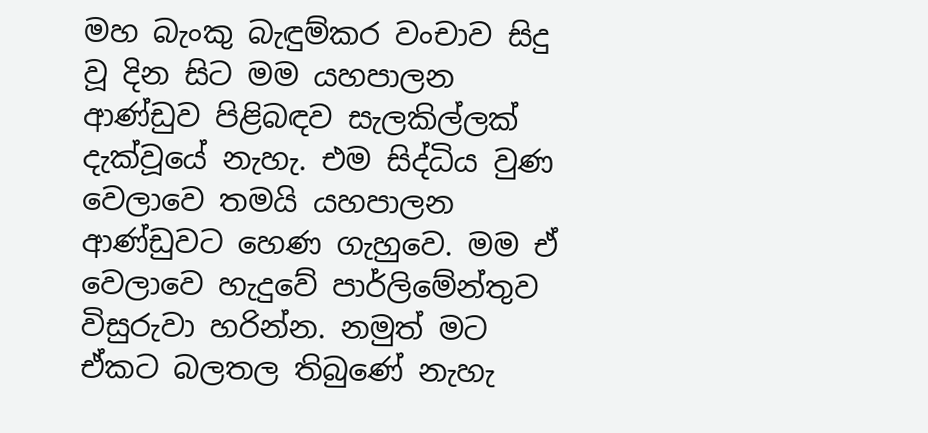මහ බැංකු බැඳුම්කර වංචාව සිදු වූ දින සිට මම යහපාලන ආණ්ඩුව පිළිබඳව සැලකිල්ලක් දැක්වූයේ නැහැ. එම සිද්ධිය වුණ වෙලාවෙ තමයි යහපාලන ආණ්ඩුවට හෙණ ගැහුවෙ. මම ඒ වෙලාවෙ හැදුවේ පාර්ලිමේන්තුව විසුරුවා හරින්න. නමුත් මට ඒකට බලතල තිබුණේ නැහැ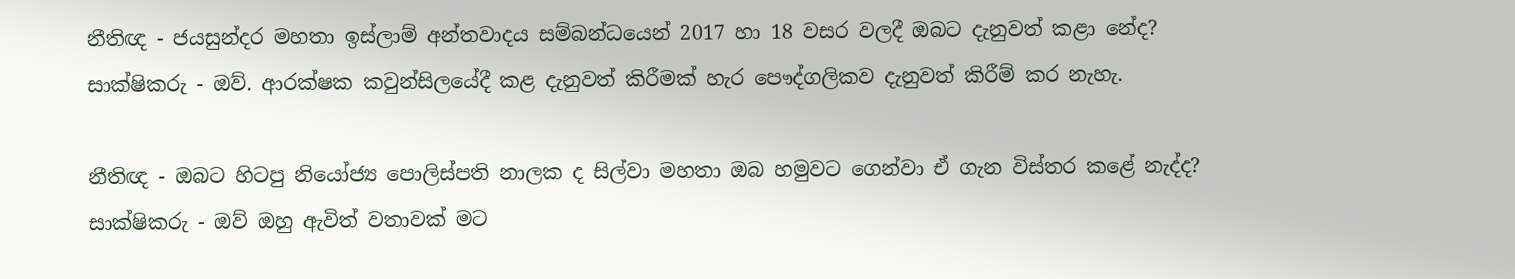නීතිඥ - ජයසුන්දර මහතා ඉස්ලාම් අන්තවාදය සම්බන්ධයෙන් 2017 හා 18 වසර වලදී ඔබට දැනුවත් කළා නේද?
සාක්ෂිකරු - ඔව්. ආරක්ෂක කවුන්සිලයේදී කළ දැනුවත් කිරීමක් හැර පෞද්ගලිකව දැනුවත් කිරීම් කර නැහැ.

නීතිඥ - ඔබට හිටපු නියෝජ්‍ය පොලිස්පති නාලක ද සිල්වා මහතා ඔබ හමුවට ගෙන්වා ඒ ගැන විස්තර කළේ නැද්ද?
සාක්ෂිකරු - ඔව් ඔහු ඇවිත් වතාවක් මට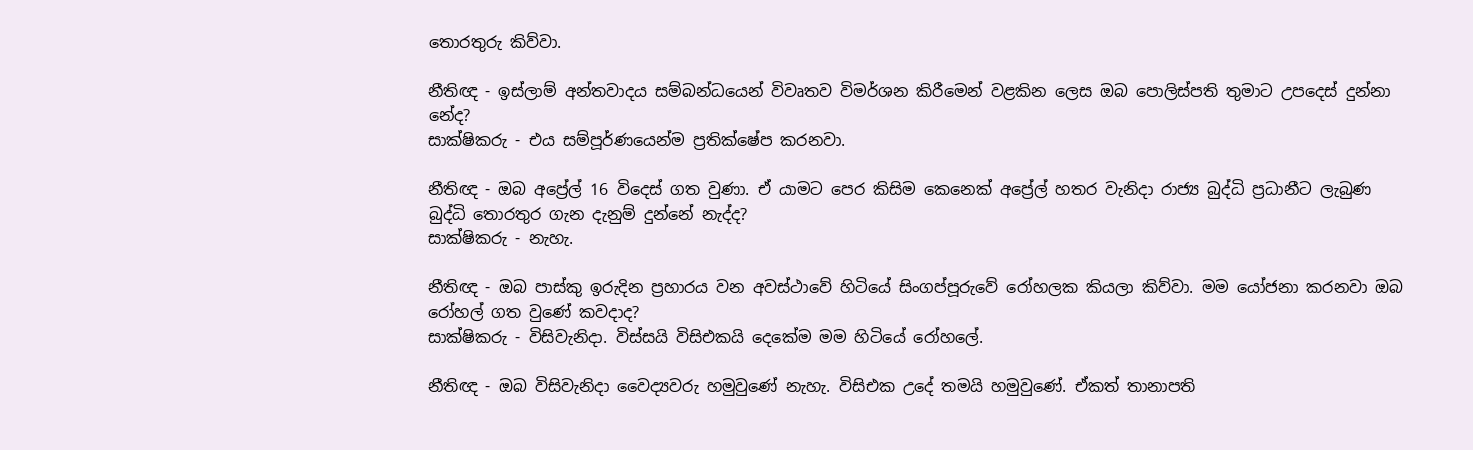තොරතුරු කිව්වා.

නීතිඥ - ඉස්ලාම් අන්තවාදය සම්බන්ධයෙන් විවෘතව විමර්ශන කිරීමෙන් වළකින ලෙස ඔබ පොලිස්පති තුමාට උපදෙස් දුන්නා නේද?
සාක්ෂිකරු - එය සම්පූර්ණයෙන්ම ප්‍රතික්ෂේප කරනවා.

නීතිඥ - ඔබ අප්‍රේල් 16 විදෙස් ගත වුණා. ඒ යාමට පෙර කිසිම කෙනෙක් අප්‍රේල් හතර වැනිදා රාජ්‍ය බුද්ධි ප්‍රධානීට ලැබුණ බුද්ධි තොරතුර ගැන දැනුම් දුන්නේ නැද්ද?
සාක්ෂිකරු - නැහැ.

නීතිඥ - ඔබ පාස්කු ඉරුදින ප්‍රහාරය වන අවස්ථාවේ හිටියේ සිංගප්පූරුවේ රෝහලක කියලා කිව්වා. මම යෝජනා කරනවා ඔබ රෝහල් ගත වුණේ කවදාද?
සාක්ෂිකරු - විසිවැනිදා. විස්සයි විසිඑකයි දෙකේම මම හිටියේ රෝහලේ.

නීතිඥ - ඔබ විසිවැනිදා වෛද්‍යවරු හමුවුණේ නැහැ. විසිඑක උදේ තමයි හමුවුණේ. ඒකත් තානාපති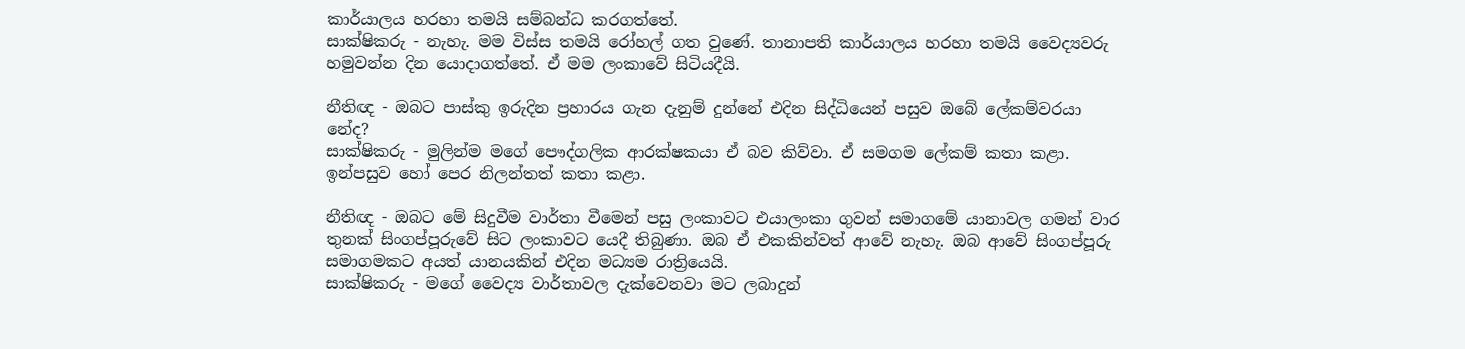කාර්යාලය හරහා තමයි සම්බන්ධ කරගත්තේ.
සාක්ෂිකරු - නැහැ. මම විස්ස තමයි රෝහල් ගත වුණේ. තානාපති කාර්යාලය හරහා තමයි වෛද්‍යවරු හමුවන්න දින යොදාගත්තේ. ඒ මම ලංකාවේ සිටියදීයි.

නීතිඥ - ඔබට පාස්කු ඉරුදින ප්‍රහාරය ගැන දැනුම් දුන්නේ එදින සිද්ධියෙන් පසුව ඔබේ ලේකම්වරයා නේද?
සාක්ෂිකරු - මුලින්ම මගේ පෞද්ගලික ආරක්ෂකයා ඒ බව කිව්වා. ඒ සමගම ලේකම් කතා කළා. ඉන්පසුව හෝ පෙර නිලන්තත් කතා කළා.

නීතිඥ - ඔබට මේ සිදුවීම වාර්තා වීමෙන් පසු ලංකාවට එයාලංකා ගුවන් සමාගමේ යානාවල ගමන් වාර තුනක් සිංගප්පූරුවේ සිට ලංකාවට යෙදී තිබුණා. ඔබ ඒ එකකින්වත් ආවේ නැහැ. ඔබ ආවේ සිංගප්පූරු සමාගමකට අයත් යානයකින් එදින මධ්‍යම රාත්‍රියෙයි.
සාක්ෂිකරු - මගේ වෛද්‍ය වාර්තාවල දැක්වෙනවා මට ලබාදුන්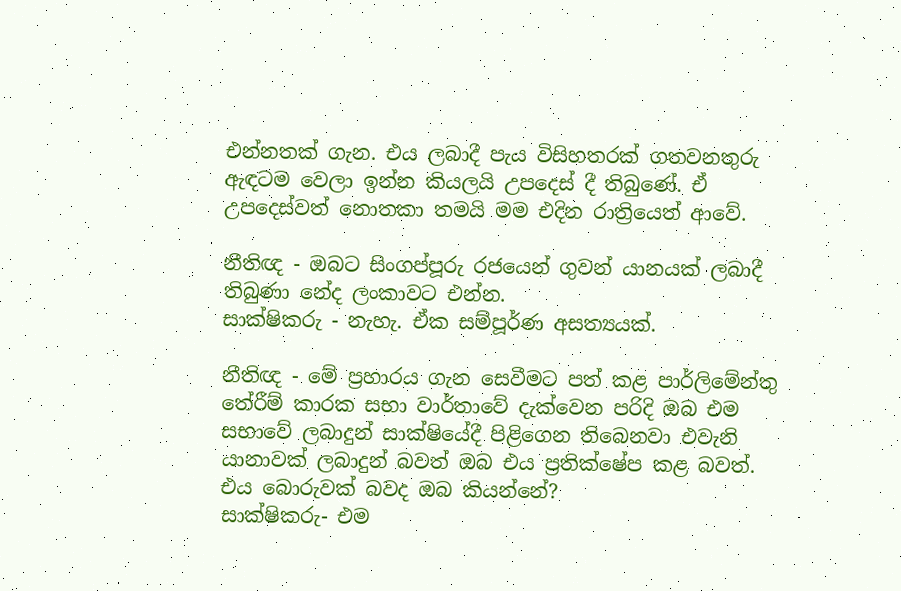එන්නතක් ගැන. එය ලබාදී පැය විසිහතරක් ගතවනතුරු ඇඳටම වෙලා ඉන්න කියලයි උපදෙස් දී තිබුණේ. ඒ උපදෙස්වත් නොතකා තමයි මම එදින රාත්‍රියෙත් ආවේ.

නීතිඥ - ඔබට සිංගප්පූරු රජයෙන් ගුවන් යානයක් ලබාදී තිබුණා නේද ලංකාවට එන්න.
සාක්ෂිකරු - නැහැ. ඒක සම්පූර්ණ අසත්‍යයක්.

නීතිඥ - මේ ප්‍රහාරය ගැන සෙවීමට පත් කළ පාර්ලිමේන්තු තේරීම් කාරක සභා වාර්තාවේ දැක්වෙන පරිදි ඔබ එම සභාවේ ලබාදුන් සාක්ෂියේදී පිළිගෙන තිබෙනවා එවැනි යානාවක් ලබාදුන් බවත් ඔබ එය ප්‍රතික්ෂේප කළ බවත්. එය බොරුවක් බවද ඔබ කියන්නේ?
සාක්ෂිකරු- එම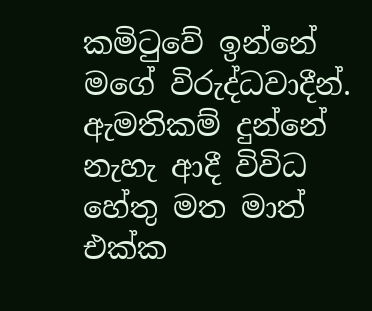කමිටුවේ ඉන්නේ මගේ විරුද්ධවාදීන්. ඇමතිකම් දුන්නේ නැහැ ආදී විවිධ හේතු මත මාත් එක්ක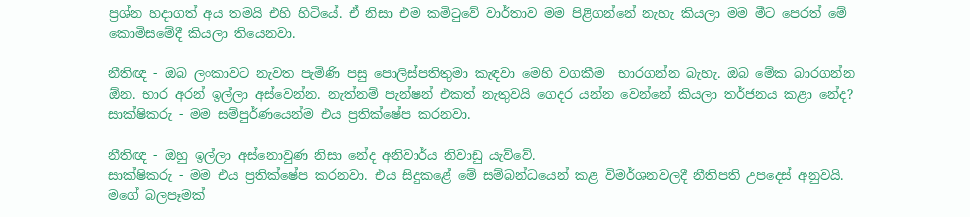ප්‍රශ්න හදාගත් අය තමයි එහි හිටියේ. ඒ නිසා එම කමිටුවේ වාර්තාව මම පිළිගන්නේ නැහැ කියලා මම මීට පෙරත් මේ කොමිසමේදී කියලා තියෙනවා.

නීතිඥ - ඔබ ලංකාවට නැවත පැමිණි පසු පොලිස්පතිතුමා කැඳවා මෙහි වගකීම  භාරගන්න බැහැ. ඔබ මේක ‍බාරගන්න ඕන. භාර අරන් ඉල්ලා අස්වෙන්න. නැත්නම් පැන්ෂන් එකත් නැතුවයි ගෙදර යන්න වෙන්නේ කියලා තර්ජනය කළා නේද?
සාක්ෂිකරු - මම සම්පුර්ණයෙන්ම එය ප්‍රතික්ෂේප කරනවා.

නීතිඥ - ඔහු ඉල්ලා අස්නොවුණ නිසා නේද අනිවාර්ය නිවාඩු යැව්වේ.
සාක්ෂිකරු - මම එය ප්‍රතික්ෂේප කරනවා. එය සිදුකළේ මේ සම්බන්ධයෙන් කළ විමර්ශනවලදී නීතිපති උපදෙස් අනුවයි. මගේ බලපෑමක්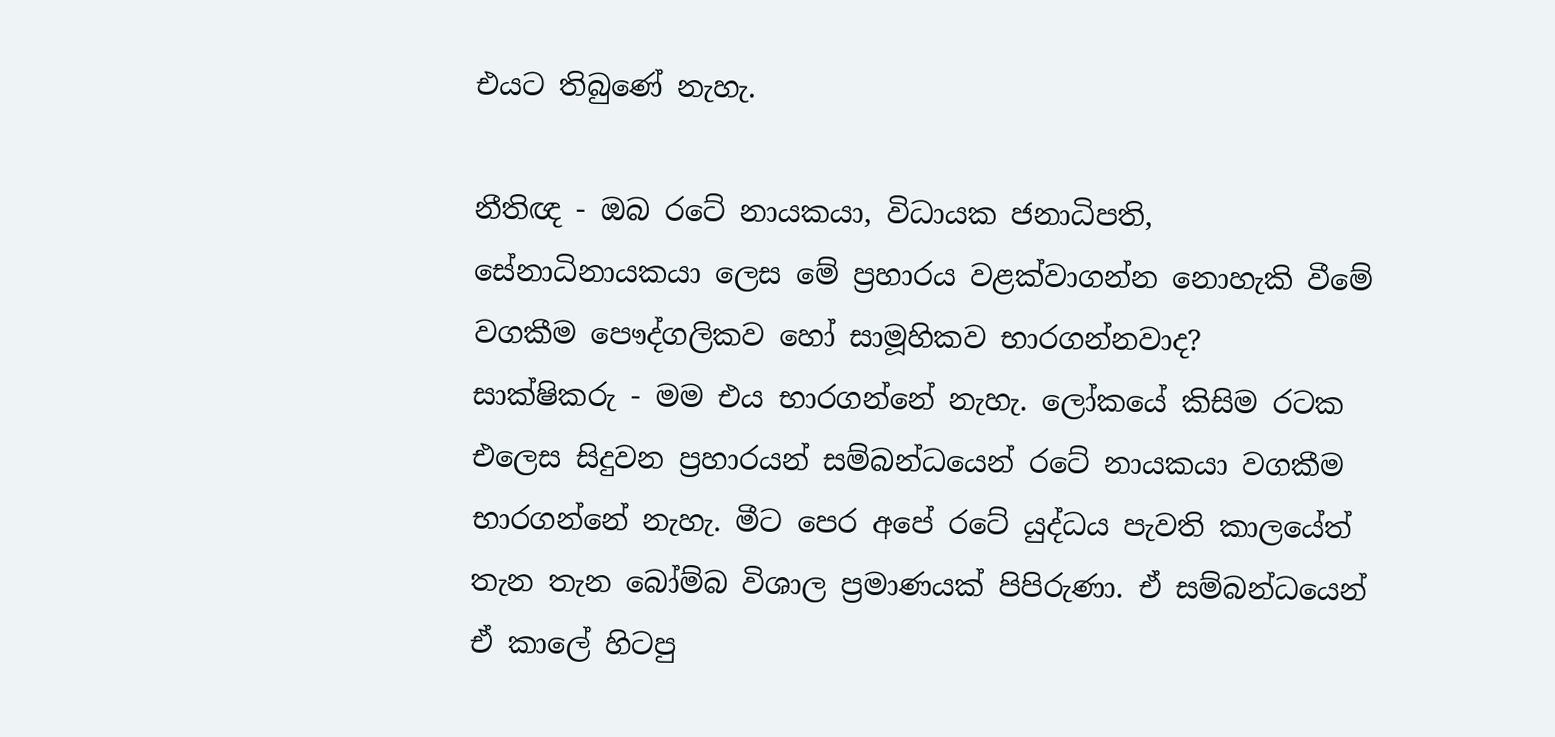එයට තිබුණේ නැහැ.

නීතිඥ - ඔබ රටේ නායකයා, විධායක ජනාධිපති, සේනාධිනායකයා ලෙස මේ ප්‍රහාරය වළක්වාගන්න නොහැකි වීමේ වගකීම පෞද්ගලිකව හෝ සාමූහිකව භාරගන්නවාද?
සාක්ෂිකරු - මම එය භාරගන්නේ නැහැ. ලෝකයේ කිසිම රටක එලෙස සිදුවන ප්‍රහාරයන් සම්බන්ධයෙන් රටේ නායකයා වගකීම භාරගන්නේ නැහැ. මීට පෙර අපේ රටේ යුද්ධය පැවති කාලයේත් තැන තැන බෝම්බ විශාල ප්‍රමාණයක් පිපිරුණා. ඒ සම්බන්ධයෙන් ඒ කාලේ හිටපු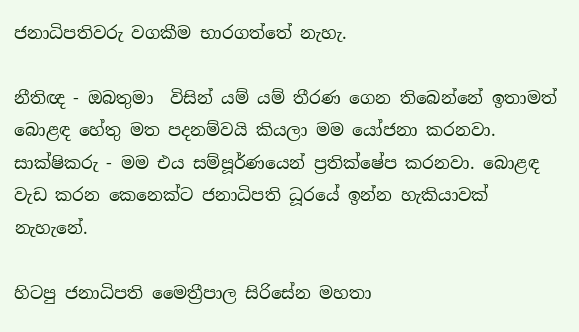ජනාධිපතිවරු වගකීම භාරගත්තේ නැහැ.

නීතිඥ - ඔබතුමා  විසින් යම් යම් තීරණ ගෙන තිබෙන්නේ ඉතාමත් බොළඳ හේතු මත පදනම්වයි කියලා මම යෝජනා කරනවා.
සාක්ෂිකරු - මම එය සම්පූර්ණයෙන් ප්‍රතික්ෂේප කරනවා. බොළඳ වැඩ කරන කෙනෙක්ට ජනාධිපති ධූරයේ ඉන්න හැකියාවක් නැහැනේ.

හිටපු ජනාධිපති මෛත්‍රීපාල සිරිසේන මහතා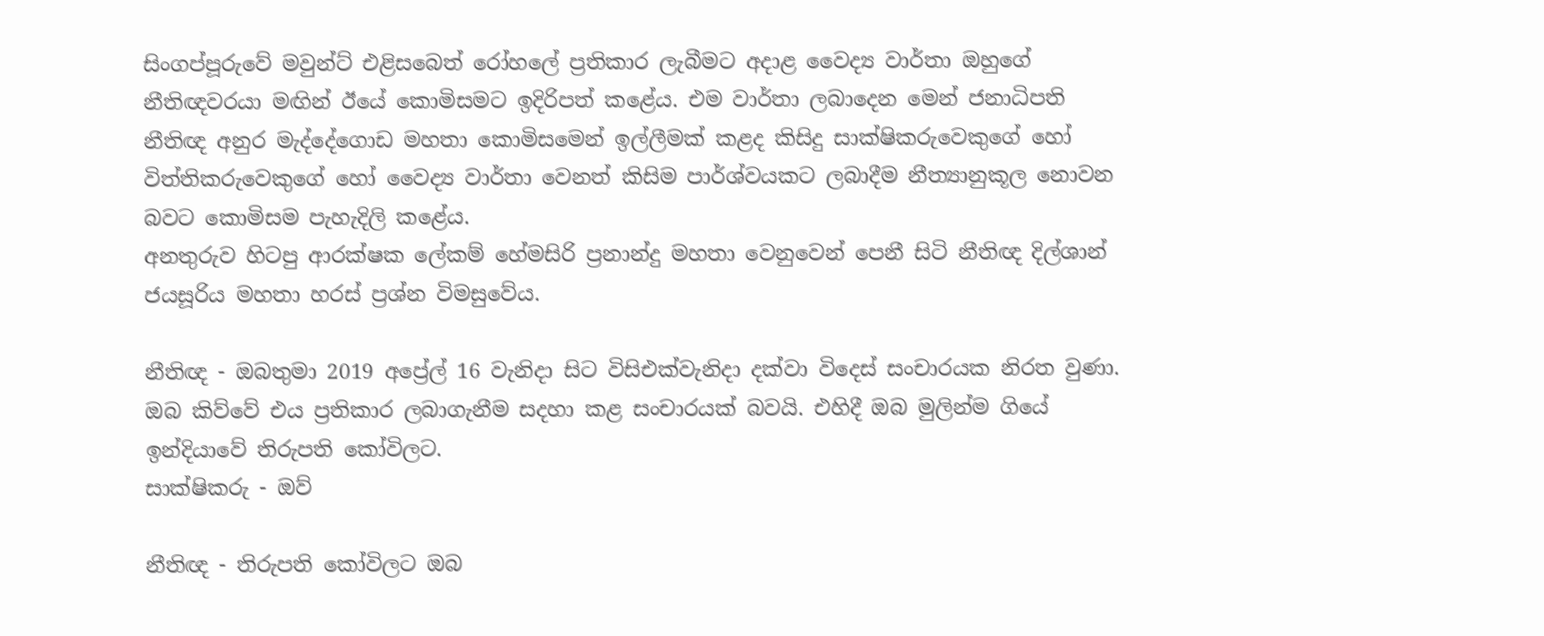සිංගප්පූරුවේ මවුන්ට් එළිසබෙත් රෝහලේ ප්‍රතිකාර ලැබීමට අදාළ වෛද්‍ය වාර්තා ඔහුගේ නීතිඥවරයා මඟින් ඊයේ කොමිසමට ඉදිරිපත් කළේය. එම වාර්තා ලබාදෙන මෙන් ජනාධිපති නීතිඥ අනුර මැද්දේගොඩ මහතා කොමිසමෙන් ඉල්ලීමක් කළද කිසිදු සාක්ෂිකරුවෙකුගේ හෝ විත්තිකරුවෙකුගේ හෝ වෛද්‍ය වාර්තා වෙනත් කිසිම පාර්ශ්වයකට ලබාදීම නීත්‍යානුකූල නොවන බවට කොමිසම පැහැදිලි කළේය.
අනතුරුව හිටපු ආරක්ෂක ලේකම් හේමසිරි ප්‍රනාන්දු මහතා වෙනුවෙන් පෙනී සිටි නීතිඥ දිල්ශාන් ජයසූරිය මහතා හරස් ප්‍රශ්න විමසුවේය.

නීතිඥ - ඔබතුමා 2019 අප්‍රේල් 16 වැනිදා සිට විසිඑක්වැනිදා දක්වා විදෙස් සංචාරයක නිරත වුණා. ඔබ කිව්වේ එය ප්‍රතිකාර ලබාගැනීම සදහා කළ සංචාරයක් බවයි. එහිදී ඔබ මුලින්ම ගියේ ඉන්දියාවේ තිරුපති කෝවිලට.
සාක්ෂිකරු - ඔව්

නීතිඥ - තිරුපති කෝවිලට ඔබ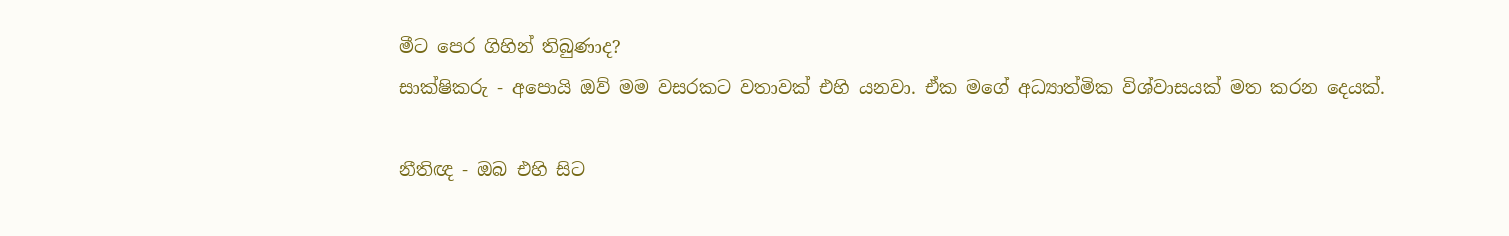මීට පෙර ගිහින් තිබුණාද?
සාක්ෂිකරු - අපොයි ඔව් මම වසරකට වතාවක් එහි යනවා. ඒක මගේ අධ්‍යාත්මික විශ්වාසයක් මත කරන දෙයක්.

නීතිඥ - ඔබ එහි සිට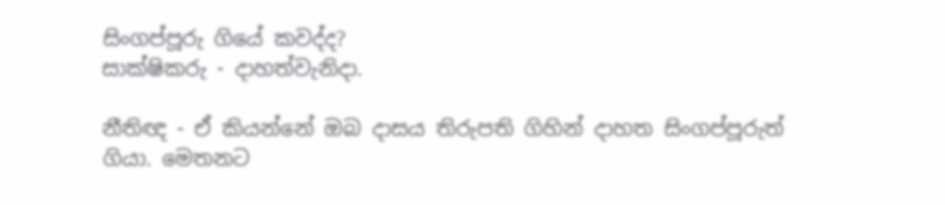සිංගප්පූරු ගියේ කවද්ද?
සාක්ෂිකරු - දාහත්වැනිදා.

නීතිඥ - ඒ කියන්නේ ඔබ දාසය තිරුපති ගිහින් දාහත සිංගප්පූරුත් ගියා. මෙතනට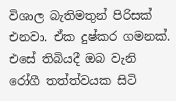විශාල බැතිමතුන් පිරිසක් එනවා. ඒක දුෂ්කර ගමනක්. එසේ තිබියදී ඔබ වැනි රෝගී තත්ත්වයක සිටි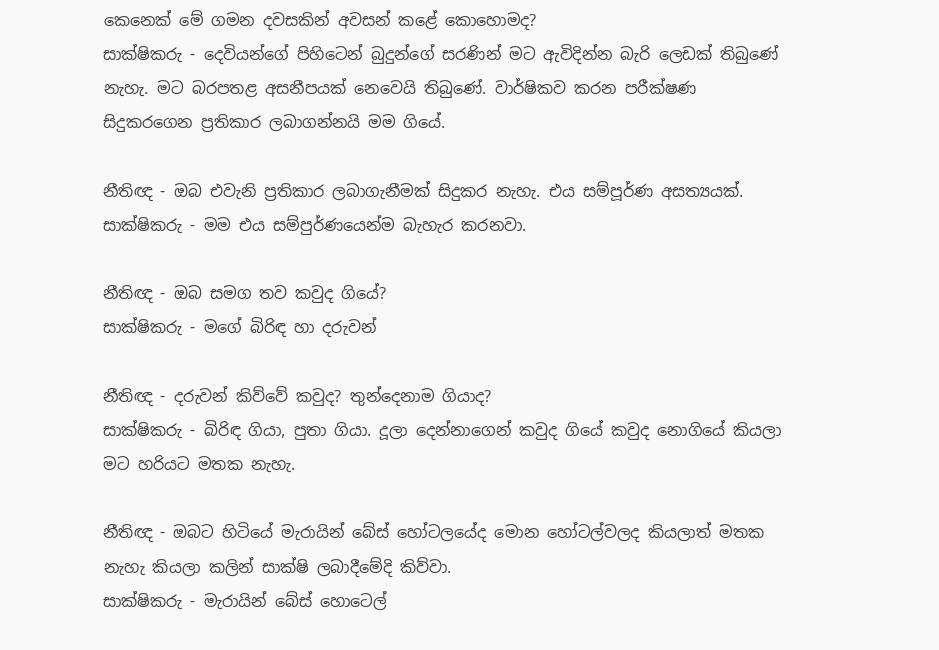කෙනෙක් මේ ගමන දවසකින් අවසන් කළේ කොහොමද?
සාක්ෂිකරු - දෙවියන්ගේ පිහිටෙන් බුදුන්ගේ සරණින් මට ඇවිදින්න බැරි ලෙඩක් තිබුණේ නැහැ. මට බරපතළ අසනීපයක් නෙවෙයි තිබුණේ. වාර්ෂිකව කරන පරීක්ෂණ සිදුකරගෙන ප්‍රතිකාර ලබාගන්නයි මම ගියේ.

නීතිඥ - ඔබ එවැනි ප්‍රතිකාර ලබාගැනීමක් සිදුකර නැහැ. එය සම්පූර්ණ අසත්‍යයක්.
සාක්ෂිකරු - මම එය සම්පුර්ණයෙන්ම බැහැර කරනවා.

නීතිඥ - ඔබ සමග තව කවුද ගියේ?
සාක්ෂිකරු - මගේ බිරිඳ හා දරුවන්

නීතිඥ - දරුවන් කිව්වේ කවුද? තුන්දෙනාම ගියාද?
සාක්ෂිකරු - බිරිඳ ගියා, පුතා ගියා. දූලා දෙන්නාගෙන් කවුද ගියේ කවුද නොගියේ කියලා මට හරියට මතක නැහැ.

නීතිඥ - ඔබට හිටියේ මැරායින් බේස් හෝටලයේද මොන හෝටල්වලද කියලාත් මතක නැහැ කියලා කලින් සාක්ෂි ලබාදීමේදි කිව්වා.
සාක්ෂිකරු - මැරායින් බේස් හොටෙල්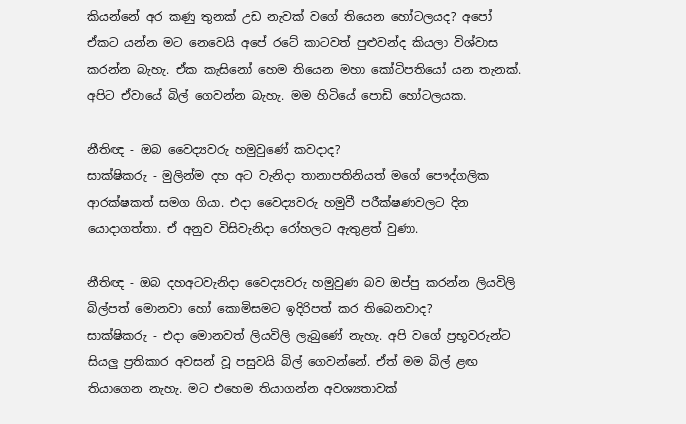කියන්නේ අර කණු තුනක් උඩ නැවක් වගේ තියෙන හෝටලයද? අපෝ ඒකට යන්න මට නෙවෙයි අපේ රටේ කාටවත් පුළුවන්ද කියලා විශ්වාස කරන්න බැහැ. ඒක කැසිනෝ හෙම තියෙන මහා කෝටිපතියෝ යන තැනක්. අපිට ඒවායේ බිල් ගෙවන්න බැහැ. මම හිටියේ පොඩි හෝටලයක.

නීතිඥ - ඔබ වෛද්‍යවරු හමුවුණේ කවදාද?
සාක්ෂිකරු - මුලින්ම දහ අට වැනිදා තානාපතිනියත් මගේ පෞද්ගලික ආරක්ෂකත් සමග ගියා. එදා වෛද්‍යවරු හමුවී පරීක්ෂණවලට දින යොදාගත්තා. ඒ අනුව විසිවැනිදා රෝහලට ඇතුළත් වුණා.

නීතිඥ - ඔබ දහඅටවැනිදා වෛද්‍යවරු හමුවුණ බව ඔප්පු කරන්න ලියවිලි බිල්පත් මොනවා හෝ කොමිසමට ඉදිරිපත් කර තිබෙනවාද?
සාක්ෂිකරු - එදා මොනවත් ලියවිලි ලැබුණේ නැහැ. අපි වගේ ප්‍රභූවරුන්ට සියලු‍ ප්‍රතිකාර අවසන් වූ පසුවයි බිල් ගෙවන්නේ. ඒත් මම බිල් ළඟ තියාගෙන නැහැ. මට එහෙම තියාගන්න අවශ්‍යතාවක්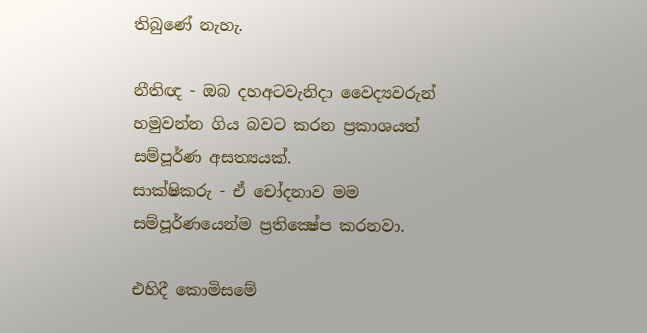තිබුණේ නැහැ.

නීතිඥ - ඔබ දහඅටවැනිදා වෛද්‍යවරුන් හමුවන්න ගිය බවට කරන ප්‍රකාශයත් සම්පූර්ණ අසත්‍යයක්.
සාක්ෂිකරු - ඒ චෝදනාව මම සම්පූර්ණයෙන්ම ප්‍රතික්‍ෂේප කරනවා.

එහිදී කොමිසමේ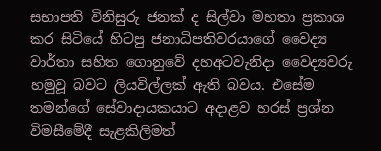සභාපති විනිසුරු ජනක් ද සිල්වා මහතා ප්‍රකාශ කර සිටියේ හිටපු ජනාධිපතිවරයාගේ වෛද්‍ය වාර්තා සහිත ගොනුවේ දහඅටවැනිදා වෛද්‍යවරු හමුවූ බවට ලියවිල්ලක් ඇති බවය. එසේම තමන්ගේ සේවාදායකයාට අදාළව හරස් ප්‍රශ්න විමසීමේදී සැළකිලිමත්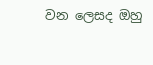වන ලෙසද ඔහු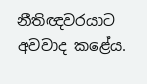නීතිඥවරයාට අවවාද කළේය.